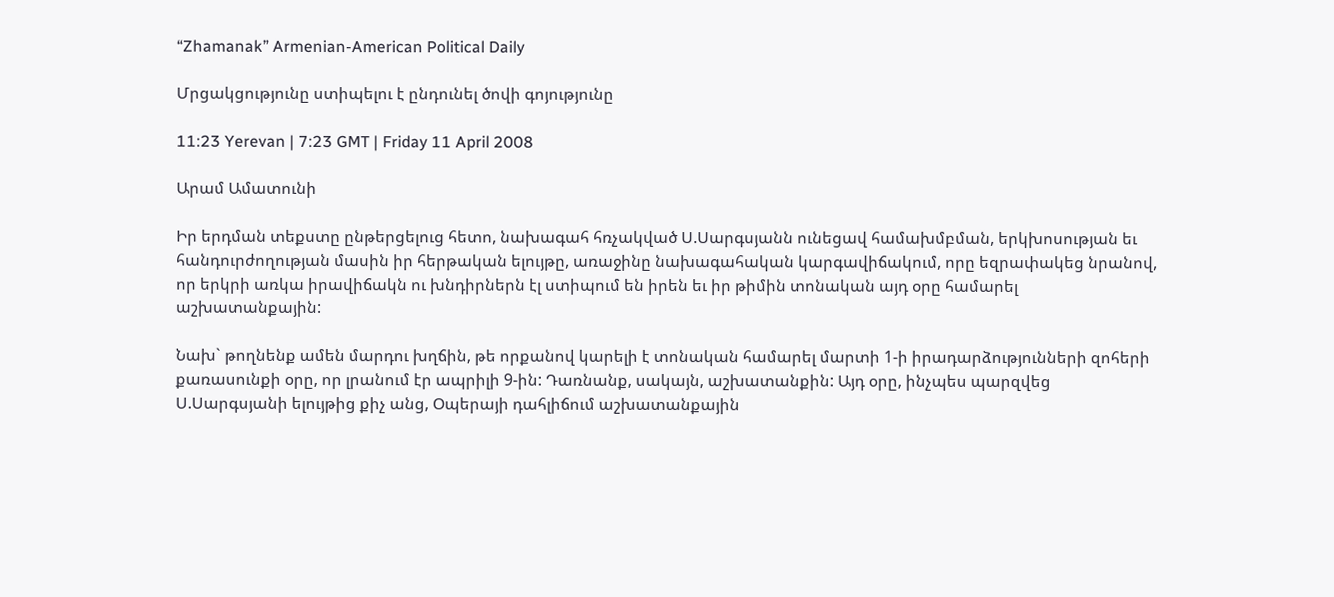“Zhamanak” Armenian-American Political Daily

Մրցակցությունը ստիպելու է ընդունել ծովի գոյությունը

11:23 Yerevan | 7:23 GMT | Friday 11 April 2008

Արամ Ամատունի

Իր երդման տեքստը ընթերցելուց հետո, նախագահ հռչակված Ս.Սարգսյանն ունեցավ համախմբման, երկխոսության եւ հանդուրժողության մասին իր հերթական ելույթը, առաջինը նախագահական կարգավիճակում, որը եզրափակեց նրանով, որ երկրի առկա իրավիճակն ու խնդիրներն էլ ստիպում են իրեն եւ իր թիմին տոնական այդ օրը համարել աշխատանքային:

Նախ` թողնենք ամեն մարդու խղճին, թե որքանով կարելի է տոնական համարել մարտի 1-ի իրադարձությունների զոհերի քառասունքի օրը, որ լրանում էր ապրիլի 9-ին: Դառնանք, սակայն, աշխատանքին: Այդ օրը, ինչպես պարզվեց Ս.Սարգսյանի ելույթից քիչ անց, Օպերայի դահլիճում աշխատանքային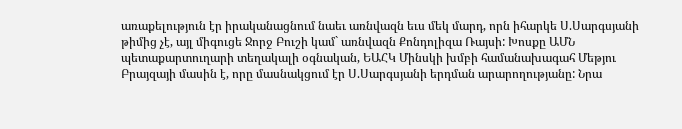առաքելություն էր իրականացնում նաեւ առնվազն եւս մեկ մարդ, որն իհարկե Ս.Սարգսյանի թիմից չէ, այլ միգուցե Ջորջ Բուշի կամ` առնվազն Քոնդոլիզա Ռայսի: Խոսքը ԱՄՆ պետաքարտուղարի տեղակալի օգնական, ԵԱՀԿ Մինսկի խմբի համանախագահ Մեթյու Բրայզայի մասին է, որը մասնակցում էր Ս.Սարգսյանի երդման արարողությանը: Նրա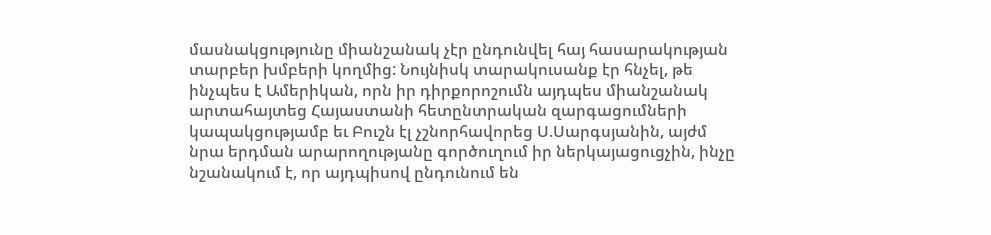մասնակցությունը միանշանակ չէր ընդունվել հայ հասարակության տարբեր խմբերի կողմից: Նույնիսկ տարակուսանք էր հնչել, թե ինչպես է Ամերիկան, որն իր դիրքորոշումն այդպես միանշանակ արտահայտեց Հայաստանի հետընտրական զարգացումների կապակցությամբ եւ Բուշն էլ չշնորհավորեց Ս.Սարգսյանին, այժմ նրա երդման արարողությանը գործուղում իր ներկայացուցչին, ինչը նշանակում է, որ այդպիսով ընդունում են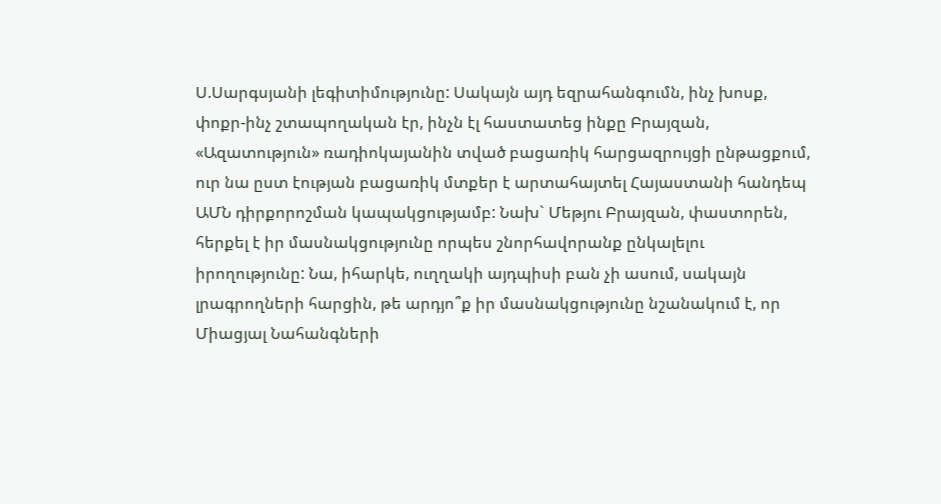Ս.Սարգսյանի լեգիտիմությունը: Սակայն այդ եզրահանգումն, ինչ խոսք, փոքր-ինչ շտապողական էր, ինչն էլ հաստատեց ինքը Բրայզան, «Ազատություն» ռադիոկայանին տված բացառիկ հարցազրույցի ընթացքում, ուր նա ըստ էության բացառիկ մտքեր է արտահայտել Հայաստանի հանդեպ ԱՄՆ դիրքորոշման կապակցությամբ: Նախ` Մեթյու Բրայզան, փաստորեն, հերքել է իր մասնակցությունը որպես շնորհավորանք ընկալելու իրողությունը: Նա, իհարկե, ուղղակի այդպիսի բան չի ասում, սակայն լրագրողների հարցին, թե արդյո՞ք իր մասնակցությունը նշանակում է, որ Միացյալ Նահանգների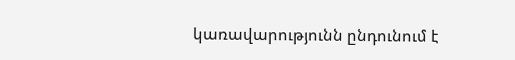կառավարությունն ընդունում է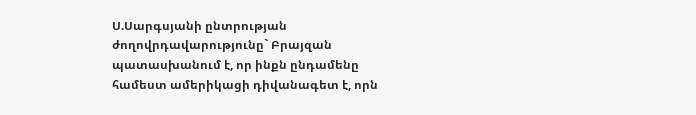Ս.Սարգսյանի ընտրության ժողովրդավարությունը` Բրայզան պատասխանում է, որ ինքն ընդամենը համեստ ամերիկացի դիվանագետ է, որն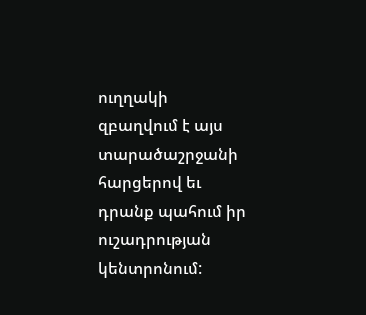ուղղակի զբաղվում է այս տարածաշրջանի հարցերով եւ դրանք պահում իր ուշադրության կենտրոնում: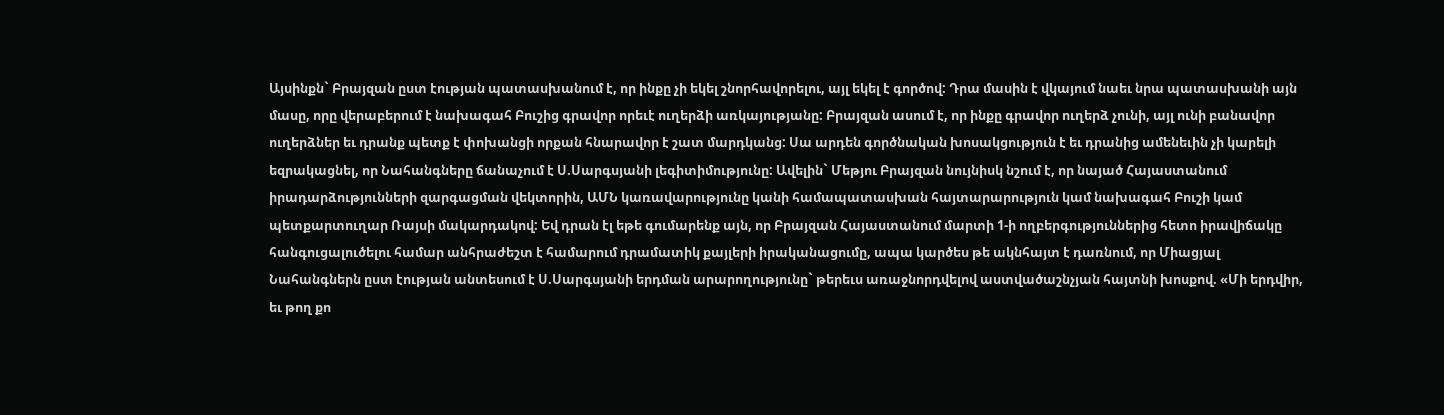Այսինքն` Բրայզան ըստ էության պատասխանում է, որ ինքը չի եկել շնորհավորելու, այլ եկել է գործով: Դրա մասին է վկայում նաեւ նրա պատասխանի այն մասը, որը վերաբերում է նախագահ Բուշից գրավոր որեւէ ուղերձի առկայությանը: Բրայզան ասում է, որ ինքը գրավոր ուղերձ չունի, այլ ունի բանավոր ուղերձներ եւ դրանք պետք է փոխանցի որքան հնարավոր է շատ մարդկանց: Սա արդեն գործնական խոսակցություն է եւ դրանից ամենեւին չի կարելի եզրակացնել, որ Նահանգները ճանաչում է Ս.Սարգսյանի լեգիտիմությունը: Ավելին` Մեթյու Բրայզան նույնիսկ նշում է, որ նայած Հայաստանում իրադարձությունների զարգացման վեկտորին, ԱՄՆ կառավարությունը կանի համապատասխան հայտարարություն կամ նախագահ Բուշի կամ պետքարտուղար Ռայսի մակարդակով: Եվ դրան էլ եթե գումարենք այն, որ Բրայզան Հայաստանում մարտի 1-ի ողբերգություններից հետո իրավիճակը հանգուցալուծելու համար անհրաժեշտ է համարում դրամատիկ քայլերի իրականացումը, ապա կարծես թե ակնհայտ է դառնում, որ Միացյալ Նահանգներն ըստ էության անտեսում է Ս.Սարգսյանի երդման արարողությունը` թերեւս առաջնորդվելով աստվածաշնչյան հայտնի խոսքով. «Մի երդվիր, եւ թող քո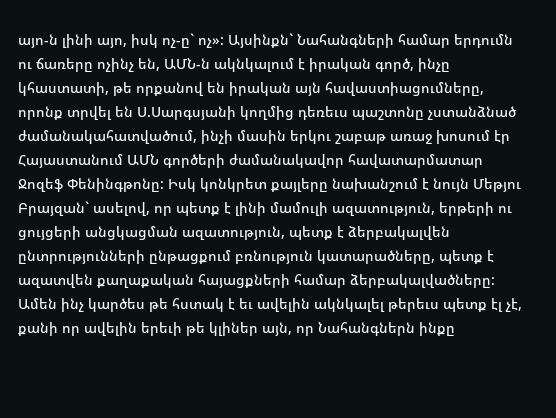այո-ն լինի այո, իսկ ոչ-ը` ոչ»: Այսինքն` Նահանգների համար երդումն ու ճառերը ոչինչ են, ԱՄՆ-ն ակնկալում է իրական գործ, ինչը կհաստատի, թե որքանով են իրական այն հավաստիացումները, որոնք տրվել են Ս.Սարգսյանի կողմից դեռեւս պաշտոնը չստանձնած ժամանակահատվածում, ինչի մասին երկու շաբաթ առաջ խոսում էր Հայաստանում ԱՄՆ գործերի ժամանակավոր հավատարմատար Ջոզեֆ Փենինգթոնը: Իսկ կոնկրետ քայլերը նախանշում է նույն Մեթյու Բրայզան` ասելով, որ պետք է լինի մամուլի ազատություն, երթերի ու ցույցերի անցկացման ազատություն, պետք է ձերբակալվեն ընտրությունների ընթացքում բռնություն կատարածները, պետք է ազատվեն քաղաքական հայացքների համար ձերբակալվածները: Ամեն ինչ կարծես թե հստակ է եւ ավելին ակնկալել թերեւս պետք էլ չէ, քանի որ ավելին երեւի թե կլիներ այն, որ Նահանգներն ինքը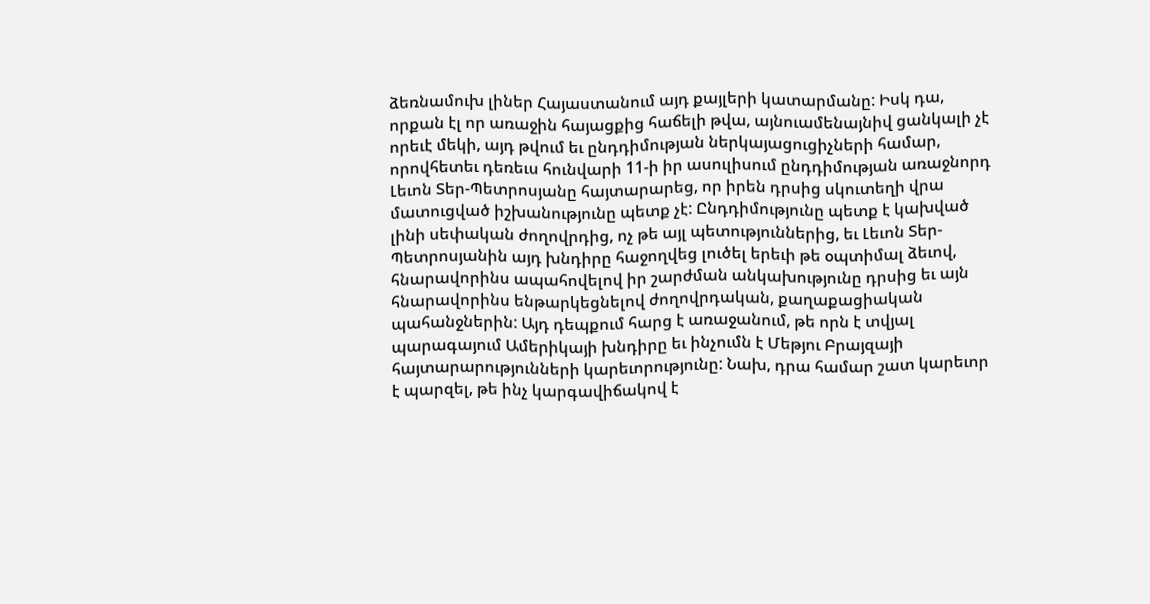ձեռնամուխ լիներ Հայաստանում այդ քայլերի կատարմանը: Իսկ դա, որքան էլ որ առաջին հայացքից հաճելի թվա, այնուամենայնիվ ցանկալի չէ որեւէ մեկի, այդ թվում եւ ընդդիմության ներկայացուցիչների համար, որովհետեւ դեռեւս հունվարի 11-ի իր ասուլիսում ընդդիմության առաջնորդ Լեւոն Տեր-Պետրոսյանը հայտարարեց, որ իրեն դրսից սկուտեղի վրա մատուցված իշխանությունը պետք չէ: Ընդդիմությունը պետք է կախված լինի սեփական ժողովրդից, ոչ թե այլ պետություններից, եւ Լեւոն Տեր-Պետրոսյանին այդ խնդիրը հաջողվեց լուծել երեւի թե օպտիմալ ձեւով, հնարավորինս ապահովելով իր շարժման անկախությունը դրսից եւ այն հնարավորինս ենթարկեցնելով ժողովրդական, քաղաքացիական պահանջներին: Այդ դեպքում հարց է առաջանում, թե որն է տվյալ պարագայում Ամերիկայի խնդիրը եւ ինչումն է Մեթյու Բրայզայի հայտարարությունների կարեւորությունը: Նախ, դրա համար շատ կարեւոր է պարզել, թե ինչ կարգավիճակով է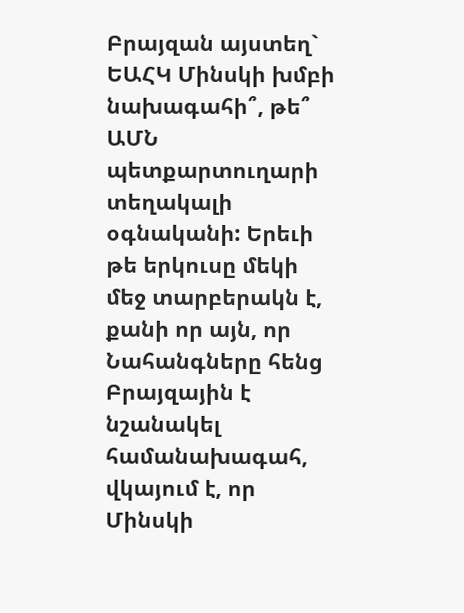Բրայզան այստեղ` ԵԱՀԿ Մինսկի խմբի նախագահի՞, թե՞ ԱՄՆ պետքարտուղարի տեղակալի օգնականի: Երեւի թե երկուսը մեկի մեջ տարբերակն է, քանի որ այն, որ Նահանգները հենց Բրայզային է նշանակել համանախագահ, վկայում է, որ Մինսկի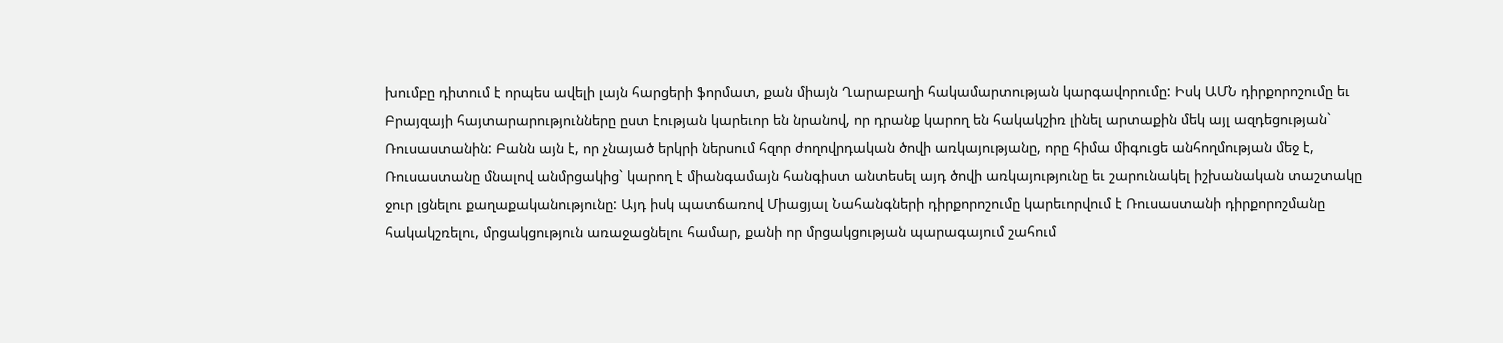խումբը դիտում է որպես ավելի լայն հարցերի ֆորմատ, քան միայն Ղարաբաղի հակամարտության կարգավորումը: Իսկ ԱՄՆ դիրքորոշումը եւ Բրայզայի հայտարարությունները ըստ էության կարեւոր են նրանով, որ դրանք կարող են հակակշիռ լինել արտաքին մեկ այլ ազդեցության` Ռուսաստանին: Բանն այն է, որ չնայած երկրի ներսում հզոր ժողովրդական ծովի առկայությանը, որը հիմա միգուցե անհողմության մեջ է, Ռուսաստանը մնալով անմրցակից` կարող է միանգամայն հանգիստ անտեսել այդ ծովի առկայությունը եւ շարունակել իշխանական տաշտակը ջուր լցնելու քաղաքականությունը: Այդ իսկ պատճառով Միացյալ Նահանգների դիրքորոշումը կարեւորվում է Ռուսաստանի դիրքորոշմանը հակակշռելու, մրցակցություն առաջացնելու համար, քանի որ մրցակցության պարագայում շահում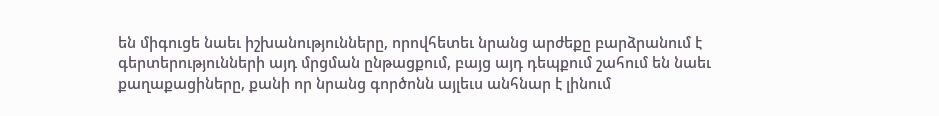են միգուցե նաեւ իշխանությունները, որովհետեւ նրանց արժեքը բարձրանում է գերտերությունների այդ մրցման ընթացքում, բայց այդ դեպքում շահում են նաեւ քաղաքացիները, քանի որ նրանց գործոնն այլեւս անհնար է լինում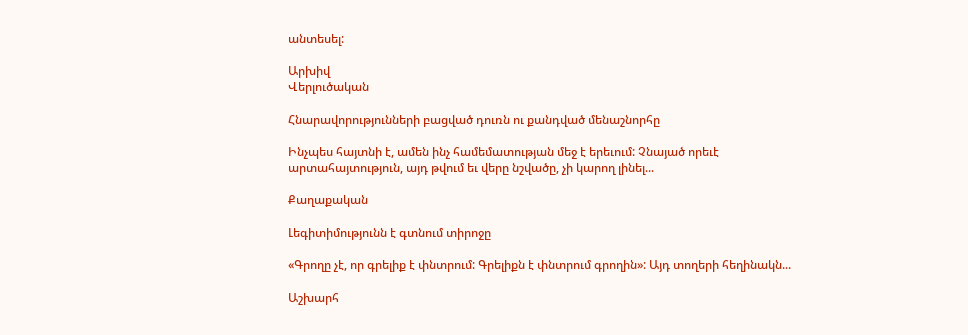անտեսել:

Արխիվ
Վերլուծական

Հնարավորությունների բացված դուռն ու քանդված մենաշնորհը

Ինչպես հայտնի է, ամեն ինչ համեմատության մեջ է երեւում: Չնայած որեւէ արտահայտություն, այդ թվում եւ վերը նշվածը, չի կարող լինել...

Քաղաքական

Լեգիտիմությունն է գտնում տիրոջը

«Գրողը չէ, որ գրելիք է փնտրում: Գրելիքն է փնտրում գրողին»: Այդ տողերի հեղինակն...

Աշխարհ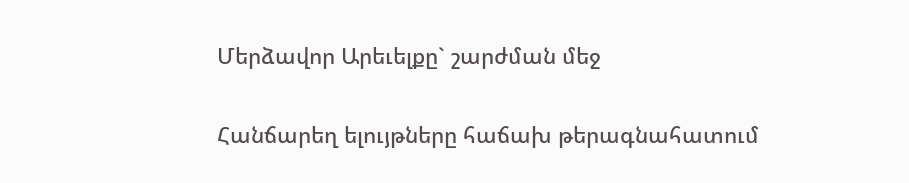Մերձավոր Արեւելքը` շարժման մեջ

Հանճարեղ ելույթները հաճախ թերագնահատում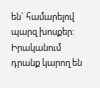են` համարելով պարզ խոսքեր: Իրականում դրանք կարող են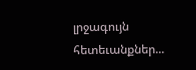լրջագույն հետեւանքներ...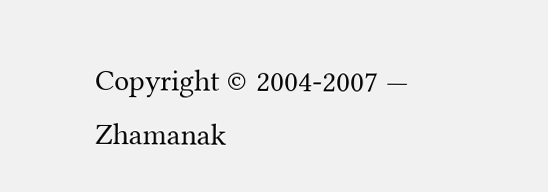Copyright © 2004-2007 — Zhamanak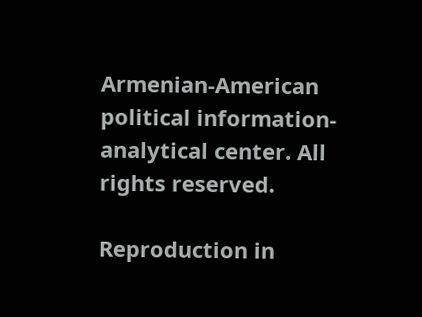Armenian-American political information-analytical center. All rights reserved.

Reproduction in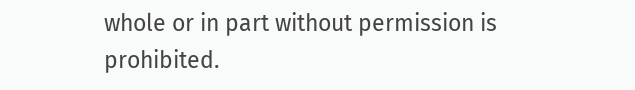whole or in part without permission is prohibited.